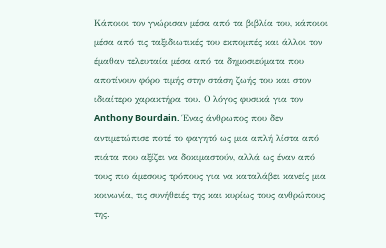Κάποιοι τον γνώρισαν μέσα από τα βιβλία του, κάποιοι μέσα από τις ταξιδιωτικές του εκπομπές και άλλοι τον έμαθαν τελευταία μέσα από τα δημοσιεύματα που αποτίνουν φόρο τιμής στην στάση ζωής του και στον ιδιαίτερο χαρακτήρα του. Ο λόγος φυσικά για τον Anthony Bourdain. Ένας άνθρωπος που δεν αντιμετώπισε ποτέ το φαγητό ως μια απλή λίστα από πιάτα που αξίζει να δοκιμαστούν, αλλά ως έναν από τους πιο άμεσους τρόπους για να καταλάβει κανείς μια κοινωνία, τις συνήθειές της και κυρίως τους ανθρώπους της.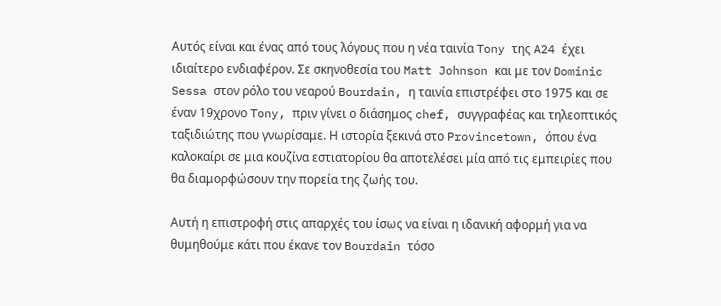Αυτός είναι και ένας από τους λόγους που η νέα ταινία Tony της A24 έχει ιδιαίτερο ενδιαφέρον. Σε σκηνοθεσία του Matt Johnson και με τον Dominic Sessa στον ρόλο του νεαρού Bourdain, η ταινία επιστρέφει στο 1975 και σε έναν 19χρονο Tony, πριν γίνει ο διάσημος chef, συγγραφέας και τηλεοπτικός ταξιδιώτης που γνωρίσαμε. Η ιστορία ξεκινά στο Provincetown, όπου ένα καλοκαίρι σε μια κουζίνα εστιατορίου θα αποτελέσει μία από τις εμπειρίες που θα διαμορφώσουν την πορεία της ζωής του.

Αυτή η επιστροφή στις απαρχές του ίσως να είναι η ιδανική αφορμή για να θυμηθούμε κάτι που έκανε τον Bourdain τόσο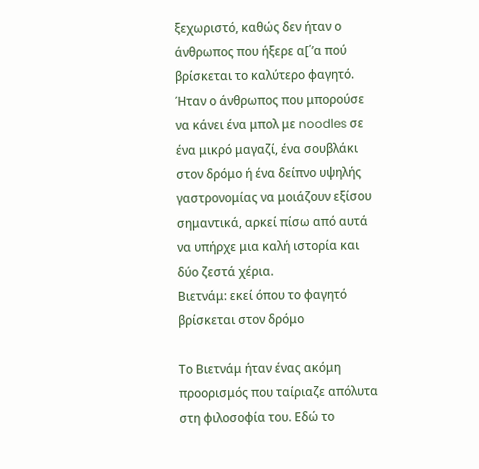ξεχωριστό, καθώς δεν ήταν ο άνθρωπος που ήξερε α[΄’α πού βρίσκεται το καλύτερο φαγητό. Ήταν ο άνθρωπος που μπορούσε να κάνει ένα μπολ με noodles σε ένα μικρό μαγαζί, ένα σουβλάκι στον δρόμο ή ένα δείπνο υψηλής γαστρονομίας να μοιάζουν εξίσου σημαντικά, αρκεί πίσω από αυτά να υπήρχε μια καλή ιστορία και δύο ζεστά χέρια.
Βιετνάμ: εκεί όπου το φαγητό βρίσκεται στον δρόμο

Το Βιετνάμ ήταν ένας ακόμη προορισμός που ταίριαζε απόλυτα στη φιλοσοφία του. Εδώ το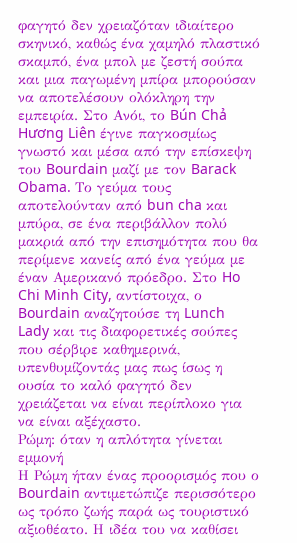φαγητό δεν χρειαζόταν ιδιαίτερο σκηνικό, καθώς ένα χαμηλό πλαστικό σκαμπό, ένα μπολ με ζεστή σούπα και μια παγωμένη μπίρα μπορούσαν να αποτελέσουν ολόκληρη την εμπειρία. Στο Ανόι, το Bún Chả Hương Liên έγινε παγκοσμίως γνωστό και μέσα από την επίσκεψη του Bourdain μαζί με τον Barack Obama. Το γεύμα τους αποτελούνταν από bun cha και μπύρα, σε ένα περιβάλλον πολύ μακριά από την επισημότητα που θα περίμενε κανείς από ένα γεύμα με έναν Αμερικανό πρόεδρο. Στο Ho Chi Minh City, αντίστοιχα, ο Bourdain αναζητούσε τη Lunch Lady και τις διαφορετικές σούπες που σέρβιρε καθημερινά, υπενθυμίζοντάς μας πως ίσως η ουσία το καλό φαγητό δεν χρειάζεται να είναι περίπλοκο για να είναι αξέχαστο.
Ρώμη: όταν η απλότητα γίνεται εμμονή
Η Ρώμη ήταν ένας προορισμός που ο Bourdain αντιμετώπιζε περισσότερο ως τρόπο ζωής παρά ως τουριστικό αξιοθέατο. Η ιδέα του να καθίσει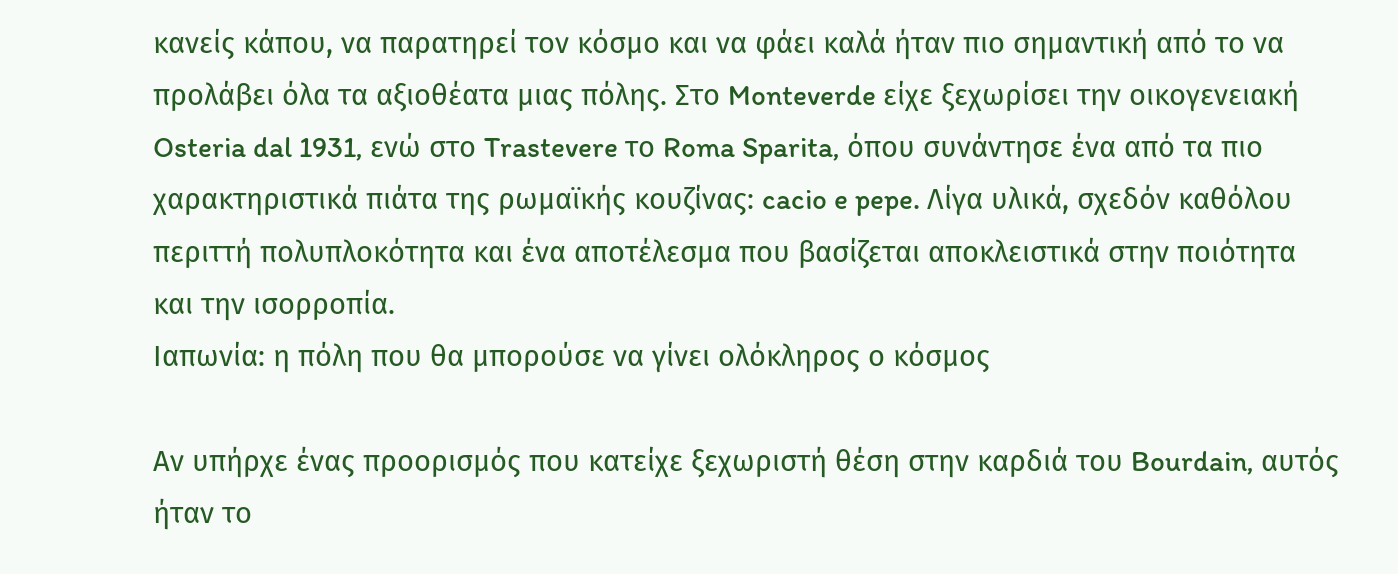κανείς κάπου, να παρατηρεί τον κόσμο και να φάει καλά ήταν πιο σημαντική από το να προλάβει όλα τα αξιοθέατα μιας πόλης. Στο Monteverde είχε ξεχωρίσει την οικογενειακή Osteria dal 1931, ενώ στο Trastevere το Roma Sparita, όπου συνάντησε ένα από τα πιο χαρακτηριστικά πιάτα της ρωμαϊκής κουζίνας: cacio e pepe. Λίγα υλικά, σχεδόν καθόλου περιττή πολυπλοκότητα και ένα αποτέλεσμα που βασίζεται αποκλειστικά στην ποιότητα και την ισορροπία.
Ιαπωνία: η πόλη που θα μπορούσε να γίνει ολόκληρος ο κόσμος

Αν υπήρχε ένας προορισμός που κατείχε ξεχωριστή θέση στην καρδιά του Bourdain, αυτός ήταν το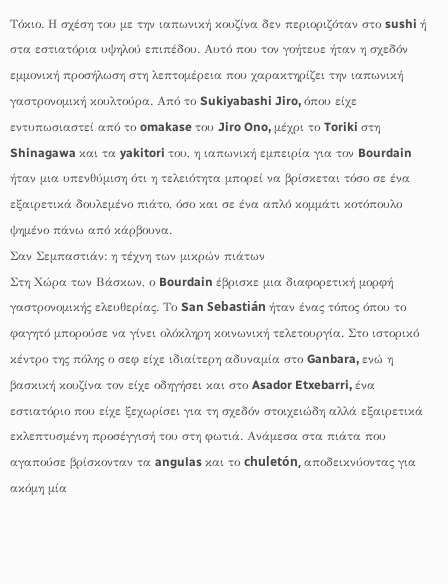Τόκιο. Η σχέση του με την ιαπωνική κουζίνα δεν περιοριζόταν στο sushi ή στα εστιατόρια υψηλού επιπέδου. Αυτό που τον γοήτευε ήταν η σχεδόν εμμονική προσήλωση στη λεπτομέρεια που χαρακτηρίζει την ιαπωνική γαστρονομική κουλτούρα. Από το Sukiyabashi Jiro, όπου είχε εντυπωσιαστεί από το omakase του Jiro Ono, μέχρι το Toriki στη Shinagawa και τα yakitori του, η ιαπωνική εμπειρία για τον Bourdain ήταν μια υπενθύμιση ότι η τελειότητα μπορεί να βρίσκεται τόσο σε ένα εξαιρετικά δουλεμένο πιάτο, όσο και σε ένα απλό κομμάτι κοτόπουλο ψημένο πάνω από κάρβουνα.
Σαν Σεμπαστιάν: η τέχνη των μικρών πιάτων
Στη Χώρα των Βάσκων, ο Bourdain έβρισκε μια διαφορετική μορφή γαστρονομικής ελευθερίας. Το San Sebastián ήταν ένας τόπος όπου το φαγητό μπορούσε να γίνει ολόκληρη κοινωνική τελετουργία. Στο ιστορικό κέντρο της πόλης ο σεφ είχε ιδιαίτερη αδυναμία στο Ganbara, ενώ η βασκική κουζίνα τον είχε οδηγήσει και στο Asador Etxebarri, ένα εστιατόριο που είχε ξεχωρίσει για τη σχεδόν στοιχειώδη αλλά εξαιρετικά εκλεπτυσμένη προσέγγισή του στη φωτιά. Ανάμεσα στα πιάτα που αγαπούσε βρίσκονταν τα angulas και το chuletón, αποδεικνύοντας για ακόμη μία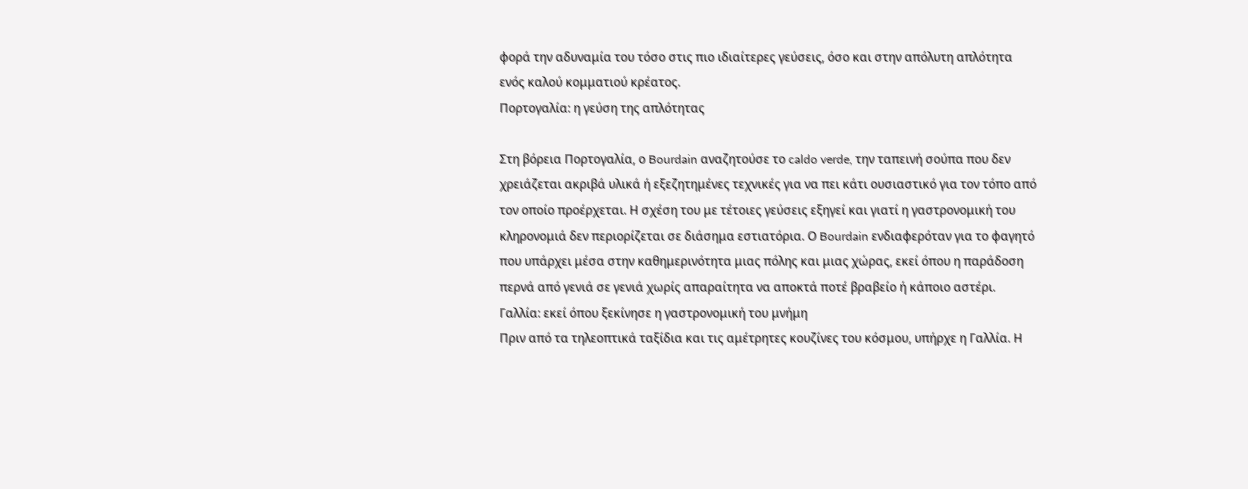φορά την αδυναμία του τόσο στις πιο ιδιαίτερες γεύσεις, όσο και στην απόλυτη απλότητα ενός καλού κομματιού κρέατος.
Πορτογαλία: η γεύση της απλότητας

Στη βόρεια Πορτογαλία, ο Bourdain αναζητούσε το caldo verde, την ταπεινή σούπα που δεν χρειάζεται ακριβά υλικά ή εξεζητημένες τεχνικές για να πει κάτι ουσιαστικό για τον τόπο από τον οποίο προέρχεται. Η σχέση του με τέτοιες γεύσεις εξηγεί και γιατί η γαστρονομική του κληρονομιά δεν περιορίζεται σε διάσημα εστιατόρια. Ο Bourdain ενδιαφερόταν για το φαγητό που υπάρχει μέσα στην καθημερινότητα μιας πόλης και μιας χώρας, εκεί όπου η παράδοση περνά από γενιά σε γενιά χωρίς απαραίτητα να αποκτά ποτέ βραβείο ή κάποιο αστέρι.
Γαλλία: εκεί όπου ξεκίνησε η γαστρονομική του μνήμη
Πριν από τα τηλεοπτικά ταξίδια και τις αμέτρητες κουζίνες του κόσμου, υπήρχε η Γαλλία. Η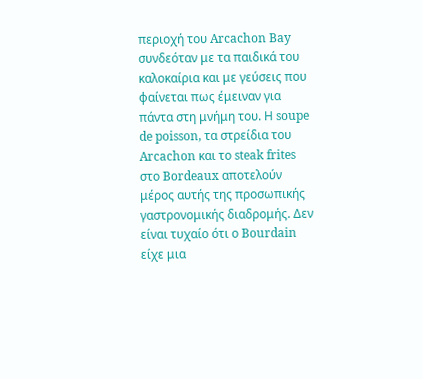περιοχή του Arcachon Bay συνδεόταν με τα παιδικά του καλοκαίρια και με γεύσεις που φαίνεται πως έμειναν για πάντα στη μνήμη του. Η soupe de poisson, τα στρείδια του Arcachon και το steak frites στο Bordeaux αποτελούν μέρος αυτής της προσωπικής γαστρονομικής διαδρομής. Δεν είναι τυχαίο ότι ο Bourdain είχε μια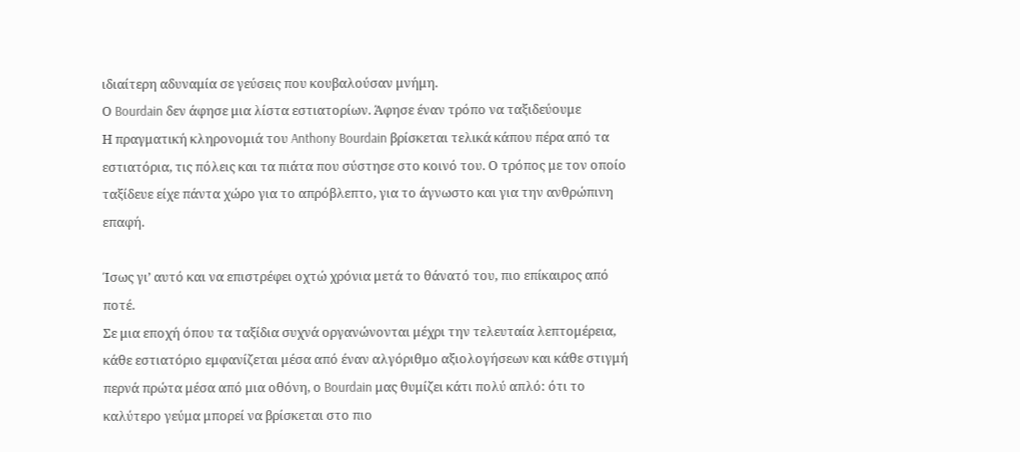ιδιαίτερη αδυναμία σε γεύσεις που κουβαλούσαν μνήμη.
Ο Bourdain δεν άφησε μια λίστα εστιατορίων. Άφησε έναν τρόπο να ταξιδεύουμε
Η πραγματική κληρονομιά του Anthony Bourdain βρίσκεται τελικά κάπου πέρα από τα εστιατόρια, τις πόλεις και τα πιάτα που σύστησε στο κοινό του. Ο τρόπος με τον οποίο ταξίδευε είχε πάντα χώρο για το απρόβλεπτο, για το άγνωστο και για την ανθρώπινη επαφή.

Ίσως γι’ αυτό και να επιστρέφει οχτώ χρόνια μετά το θάνατό του, πιο επίκαιρος από ποτέ.
Σε μια εποχή όπου τα ταξίδια συχνά οργανώνονται μέχρι την τελευταία λεπτομέρεια, κάθε εστιατόριο εμφανίζεται μέσα από έναν αλγόριθμο αξιολογήσεων και κάθε στιγμή περνά πρώτα μέσα από μια οθόνη, ο Bourdain μας θυμίζει κάτι πολύ απλό: ότι το καλύτερο γεύμα μπορεί να βρίσκεται στο πιο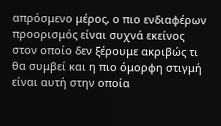απρόσμενο μέρος, ο πιο ενδιαφέρων προορισμός είναι συχνά εκείνος στον οποίο δεν ξέρουμε ακριβώς τι θα συμβεί και η πιο όμορφη στιγμή είναι αυτή στην οποία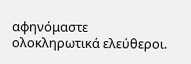αφηνόμαστε ολοκληρωτικά ελεύθεροι.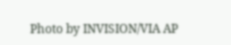Photo by INVISION/VIA AP